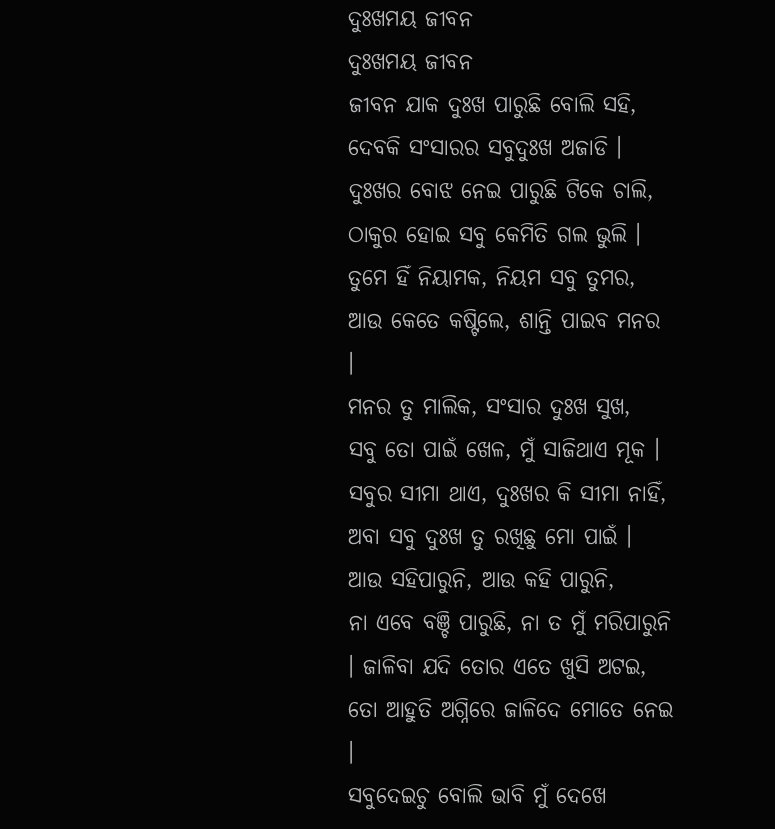ଦୁଃଖମୟ ଜୀବନ
ଦୁଃଖମୟ ଜୀବନ
ଜୀବନ ଯାକ ଦୁଃଖ ପାରୁଛି ବୋଲି ସହି,
ଦେବକି ସଂସାରର ସବୁଦୁଃଖ ଅଜାଡି ।
ଦୁଃଖର ବୋଝ ନେଇ ପାରୁଛି ଟିକେ ଚାଲି,
ଠାକୁର ହୋଇ ସବୁ କେମିତି ଗଲ ଭୁଲି ।
ତୁମେ ହିଁ ନିୟାମକ, ନିୟମ ସବୁ ତୁମର,
ଆଉ କେତେ କଷ୍ଟିଲେ, ଶାନ୍ତି ପାଇବ ମନର ।
ମନର ତୁ ମାଲିକ, ସଂସାର ଦୁଃଖ ସୁଖ,
ସବୁ ତୋ ପାଇଁ ଖେଳ, ମୁଁ ସାଜିଥାଏ ମୂକ ।
ସବୁର ସୀମା ଥାଏ, ଦୁଃଖର କି ସୀମା ନାହିଁ,
ଅବା ସବୁ ଦୁଃଖ ତୁ ରଖିଛୁ ମୋ ପାଇଁ ।
ଆଉ ସହିପାରୁନି, ଆଉ କହି ପାରୁନି,
ନା ଏବେ ବଞ୍ଚି ପାରୁଛି, ନା ତ ମୁଁ ମରିପାରୁନି । ଜାଳିବା ଯଦି ତୋର ଏତେ ଖୁସି ଅଟଇ,
ତୋ ଆହୁତି ଅଗ୍ନିରେ ଜାଳିଦେ ମୋତେ ନେଇ ।
ସବୁଦେଇଚୁ ବୋଲି ଭାବି ମୁଁ ଦେଖେ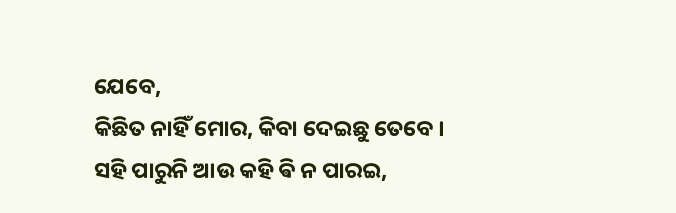ଯେବେ,
କିଛିତ ନାହିଁ ମୋର, କିବା ଦେଇଛୁ ତେବେ ।
ସହି ପାରୁନି ଆଉ କହି ଵି ନ ପାରଇ,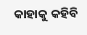କାହାକୁ କହିବି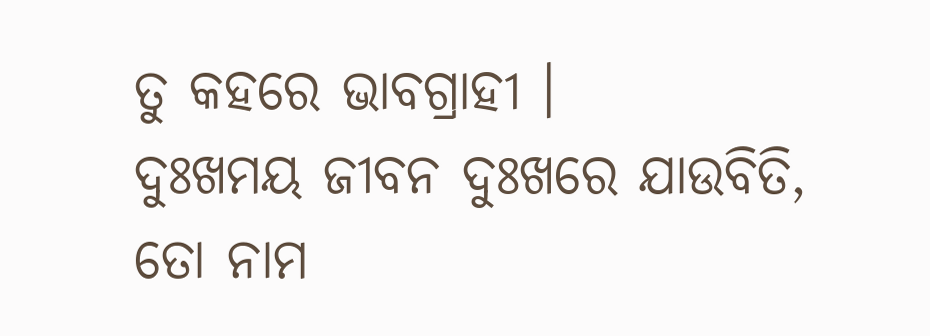ତୁ କହରେ ଭାବଗ୍ରାହୀ ।
ଦୁଃଖମୟ ଜୀବନ ଦୁଃଖରେ ଯାଉବିତି,
ତୋ ନାମ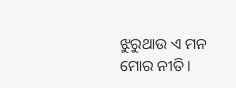ଝୁରୁଥାଉ ଏ ମନ ମୋର ନୀତି ।